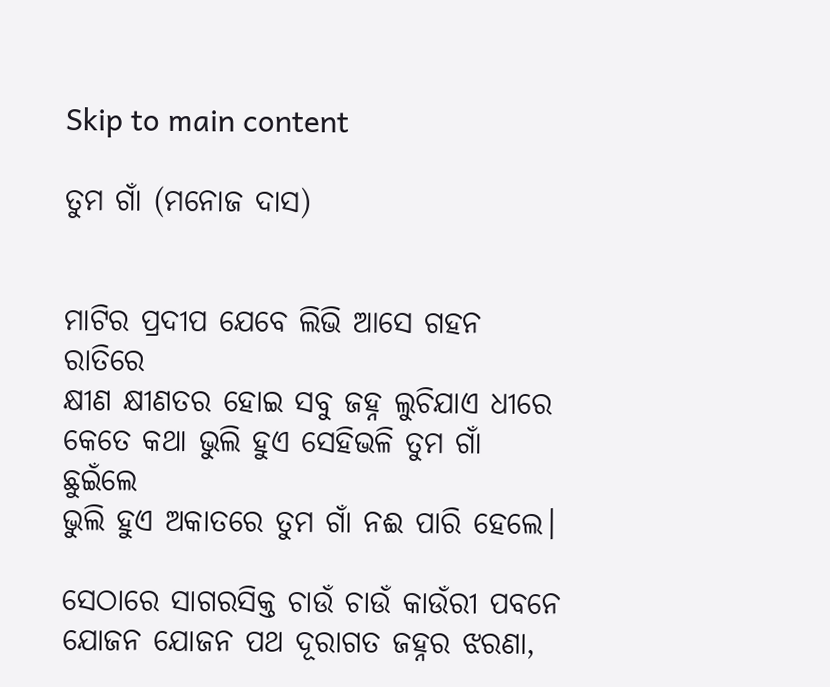Skip to main content

ତୁମ ଗାଁ (ମନୋଜ ଦାସ)


ମାଟିର ପ୍ରଦୀପ ଯେବେ ଲିଭି ଆସେ ଗହନ ରାତିରେ
କ୍ଷୀଣ କ୍ଷୀଣତର ହୋଇ ସବୁ ଜହ୍ନ ଲୁଚିଯାଏ ଧୀରେ
କେତେ କଥା ଭୁଲି ହୁଏ ସେହିଭଳି ତୁମ ଗାଁ ଛୁଇଁଲେ
ଭୁଲି ହୁଏ ଅକାତରେ ତୁମ ଗାଁ ନଈ ପାରି ହେଲେ।

ସେଠାରେ ସାଗରସିକ୍ତ ଚାଉଁ ଚାଉଁ କାଉଁରୀ ପବନେ
ଯୋଜନ ଯୋଜନ ପଥ ଦୂରାଗତ ଜହ୍ନର ଝରଣା,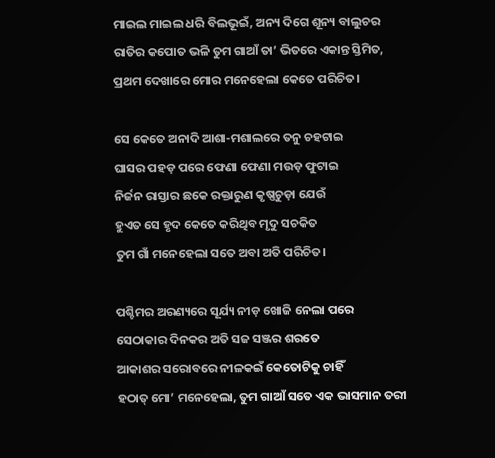ମାଇଲ ମାଇଲ ଧରି ବିଲଭୂଇଁ, ଅନ୍ୟ ଦିଗେ ଶୂନ୍ୟ ବାଲୁଚର
ରାତିର କପୋତ ଭଳି ତୁମ ଗାଆଁ ତା’ ଭିତରେ ଏକାନ୍ତ ସ୍ତିମିତ,
ପ୍ରଥମ ଦେଖାରେ ମୋର ମନେହେଲା କେତେ ପରିଚିତ।

ସେ କେତେ ଅନାଦି ଆଶା-ମଶାଲରେ ତନୁ ଚହଟାଇ
ଘାସର ପହଡ଼ ପରେ ଫେଣା ଫେଣା ମଉଡ଼ ଫୁଟାଇ
ନିର୍ଜନ ରାସ୍ତାର ଛକେ ରକ୍ତାରୁଣ କୃଷ୍ଣଚୁଡ଼ା ଯେଉଁ
ହୁଏତ ସେ ହୃଦ କେତେ କରିଥିବ ମୃଦୁ ସଚକିତ
ତୁମ ଗାଁ ମନେହେଲା ସତେ ଅବା ଅତି ପରିଚିତ।

ପଶ୍ଚିମର ଅରଣ୍ୟରେ ସୂର୍ଯ୍ୟ ନୀଡ଼ ଖୋଜି ନେଲା ପରେ
ସେଠାକାର ଦିନକର ଅତି ସଜ ସଞ୍ଜର ଶରତେ
ଆକାଶର ସରୋବରେ ନୀଳକଇଁ କେତୋଟିକୁ ଚାହିଁ
ହଠାତ୍‌ ମୋ’ ମନେହେଲା, ତୁମ ଗାଆଁ ସତେ ଏକ ଭାସମାନ ତରୀ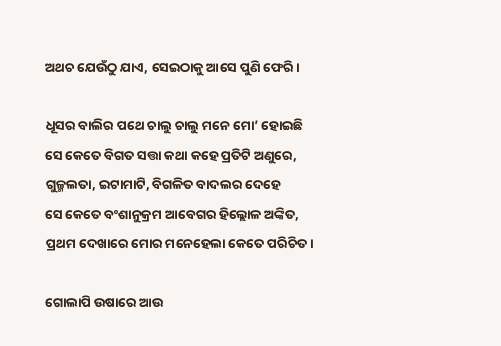ଅଥଚ ଯେଉଁଠୁ ଯାଏ, ସେଇଠାକୁ ଆସେ ପୁଣି ଫେରି।

ଧୂସର ବାଲିର ପଥେ ଚାଲୁ ଚାଲୁ ମନେ ମୋ’ ହୋଇଛି
ସେ କେତେ ବିଗତ ସତ୍ତା କଥା କହେ ପ୍ରତିଟି ଅଣୁରେ,
ଗୁଳ୍ମଲତା, ଇଟାମାଟି, ବିଗଳିତ ବାଦଲର ଦେହେ
ସେ କେତେ ବଂଶାନୁକ୍ରମ ଆବେଗର ହିଲ୍ଲୋଳ ଅଙ୍କିତ,
ପ୍ରଥମ ଦେଖାରେ ମୋର ମନେହେଲା କେତେ ପରିଚିତ।

ଗୋଲାପି ଉଷାରେ ଆଉ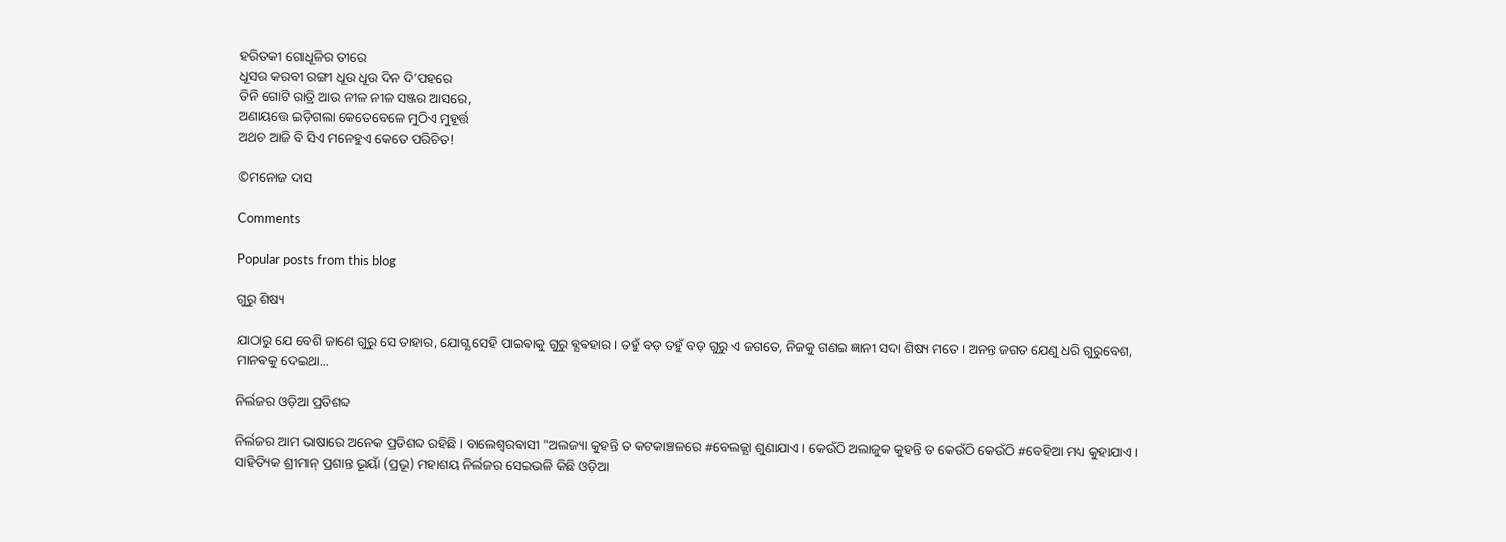ହରିତକୀ ଗୋଧୂଳିର ତୀରେ
ଧୂସର କରବୀ ରଙ୍ଗୀ ଧୂଉ ଧୂଉ ଦିନ ଦି’ପହରେ
ତିନି ଗୋଟି ରାତ୍ରି ଆଉ ନୀଳ ନୀଳ ସଞ୍ଜର ଆସରେ,
ଅଣାୟତ୍ତେ ଇଡ଼ିଗଲା କେତେବେଳେ ମୁଠିଏ ମୁହୂର୍ତ୍ତ
ଅଥଚ ଆଜି ବି ସିଏ ମନେହୁଏ କେତେ ପରିଚିତ!

©ମନୋଜ ଦାସ

Comments

Popular posts from this blog

ଗୁରୁ ଶିଷ୍ୟ

ଯାଠାରୁ ଯେ ବେଶି ଜାଣେ ଗୁରୁ ସେ ତାହାର, ଯୋଗ୍ଯ ସେହି ପାଇଵାକୁ ଗୁରୁ ଵ୍ଯଵହାର । ତହୁଁ ବଡ଼ ତହୁଁ ବଡ଼ ଗୁରୁ ଏ ଜଗତେ, ନିଜକୁ ଗଣଇ ଜ୍ଞାନୀ ସଦା ଶିଷ୍ୟ ମତେ । ଅନନ୍ତ ଜଗତ ଯେଣୁ ଧରି ଗୁରୁବେଶ, ମାନଵକୁ ଦେଇଥା...

ନିର୍ଲଜର ଓଡ଼ିଆ ପ୍ରତିଶବ୍ଦ

ନିର୍ଲଜର ଆମ ଭାଷାରେ ଅନେକ ପ୍ରତିଶବ୍ଦ ରହିଛି । ବାଲେଶ୍ଵରଵାସୀ "ଅଲଜ୍ୟା କୁହନ୍ତି ତ କଟକାଞ୍ଚଳରେ #ବେଲଜ୍ଯା ଶୁଣାଯାଏ । କେଉଁଠି ଅଲାଜୁକ କୁହନ୍ତି ତ କେଉଁଠି କେଉଁଠି #ବେହିଆ ମଧ୍ୟ କୁହାଯାଏ । ସାହିତ୍ୟିକ ଶ୍ରୀମାନ୍ ପ୍ରଶାନ୍ତ ଭୂୟାଁ (ପ୍ରଭୂ) ମହାଶୟ ନିର୍ଲଜର ସେଇଭଳି କିଛି ଓଡ଼ିଆ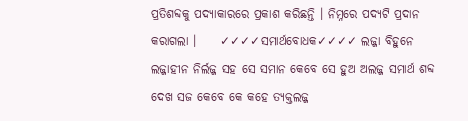ପ୍ରତିଶବ୍ଦକୁ ପଦ୍ଯାକାରରେ ପ୍ରକାଶ କରିଛନ୍ତି । ନିମ୍ନରେ ପଦ୍ଯଟି ପ୍ରଦାନ କରାଗଲା ।     ✓✓✓✓ସମାର୍ଥବୋଧକ✓✓✓✓ ଲଜ୍ଜା ବିହୁନେ ଲଜ୍ଜାହୀନ ନିର୍ଲଜ୍ଜ ସହ ସେ ସମାନ କେବେ ସେ ହୁଅ ଅଲଜ୍ଜ ସମାର୍ଥ ଶବ୍ଦ ଦେଖ ସଜ କେବେ କେ କହେ ତ୍ୟକ୍ତଲଜ୍ଜ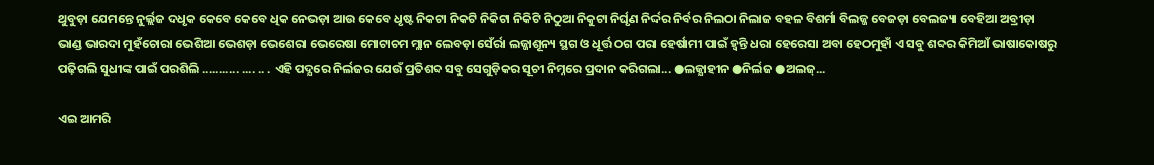ଥୁବୁଡ଼ା ଯେମନ୍ତେ ନୁର୍ଲ୍ଲଜ ଦଧୃକ କେବେ କେବେ ଧିକ ନେଭଡ଼ା ଆଉ କେବେ ଧୃଷ୍ଟ ନିକଟା ନିକଟି ନିକିଟା ନିକିଟି ନିଠୁଆ ନିକୁଟା ନିର୍ଘୃଣ ନିର୍ଦ୍ଦର ନିର୍ବର ନିଲଠା ନିଲାଜ ବହଳ ବିଶର୍ମା ବିଲଜ୍ଜ ବେଜଡ଼ା ବେଲଜ୍ୟା ବେହିଆ ଅବ୍ରୀଡ଼ା ଭାଣ୍ଡ ଭାରଦା ମୁହଁଚୋରା ଭେଶିଆ ଭେଶଡ଼ା ଭେଶେରା ଭେରେଷା ମୋଟାଚମ ମ୍ଲାନ ଲେବଡ଼ା ସେଁର୍ରା ଲଜ୍ଜାଶୂନ୍ୟ ସ୍ଥଗ ଓ ଧୂର୍ତ୍ତ ଠଗ ପରା ହେର୍ଷାମୀ ପାଇଁ ହ୍ୱନ୍ତି ଧରା ହେରେସା ଅବା ହେଠମୁହାଁ ଏ ସବୁ ଶବ୍ଦର କିମିଆଁ ଭାଷାକୋଷରୁ ପଢ଼ିଗଲି ସୁଧୀଙ୍କ ପାଇଁ ପରଶିଲି ........... .... .. . ଏହି ପଦ୍ଯରେ ନିର୍ଲଜର ଯେଉଁ ପ୍ରତିଶବ୍ଦ ସବୁ ସେଗୁଡ଼ିକର ସୂଚୀ ନିମ୍ନରେ ପ୍ରଦାନ କରିଗଲା... ●ଲଜ୍ଯାହୀନ ●ନିର୍ଲଜ ●ଅଲଜ୍...

ଏଇ ଆମରି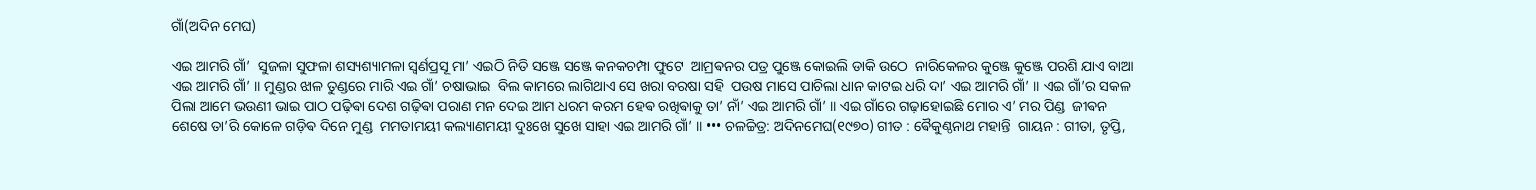ଗାଁ(ଅଦିନ ମେଘ)

ଏଇ ଆମରି ଗାଁ’  ସୁଜଳା ସୁଫଳା ଶସ୍ୟଶ୍ୟାମଳା ସ୍ଵର୍ଣପ୍ରସୂ ମା’ ଏଇଠି ନିତି ସଞ୍ଜେ ସଞ୍ଜେ କନକଚମ୍ପା ଫୁଟେ  ଆମ୍ରଵନର ପତ୍ର ପୁଞ୍ଜେ କୋଇଲି ଡାକି ଉଠେ  ନାରିକେଳର କୁଞ୍ଜେ କୁଞ୍ଜେ ପରଶି ଯାଏ ବାଆ  ଏଇ ଆମରି ଗାଁ’ ॥ ମୁଣ୍ଡର ଝାଳ ତୁଣ୍ଡରେ ମାରି ଏଇ ଗାଁ’ ଚଷାଭାଇ  ବିଲ କାମରେ ଲାଗିଥାଏ ସେ ଖରା ବରଷା ସହି  ପଉଷ ମାସେ ପାଚିଲା ଧାନ କାଟଇ ଧରି ଦା’ ଏଇ ଆମରି ଗାଁ’ ॥ ଏଇ ଗାଁ’ର ସକଳ ପିଲା ଆମେ ଭଉଣୀ ଭାଇ ପାଠ ପଢ଼ିଵା ଦେଶ ଗଢ଼ିଵା ପରାଣ ମନ ଦେଇ ଆମ ଧରମ କରମ ହେଵ ରଖିଵାକୁ ତା’ ନାଁ’ ଏଇ ଆମରି ଗାଁ’ ॥ ଏଇ ଗାଁରେ ଗଢ଼ାହୋଇଛି ମୋର ଏ’ ମର ପିଣ୍ଡ  ଜୀଵନ ଶେଷେ ତା’ରି କୋଳେ ଗଡ଼ିଵ ଦିନେ ମୁଣ୍ଡ  ମମତାମୟୀ କଲ୍ୟାଣମୟୀ ଦୁଃଖେ ସୁଖେ ସାହା ଏଇ ଆମରି ଗାଁ’ ॥ ••• ଚଳଚ୍ଚିତ୍ର: ଅଦିନମେଘ(୧୯୭୦) ଗୀତ : ଵୈକୁଣ୍ଠନାଥ ମହାନ୍ତି  ଗାୟନ : ଗୀତା, ତୃପ୍ତି,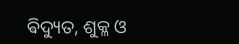ଵିଦ୍ୟୁତ, ଶୁକ୍ଳ ଓ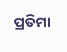ପ୍ରତିମା